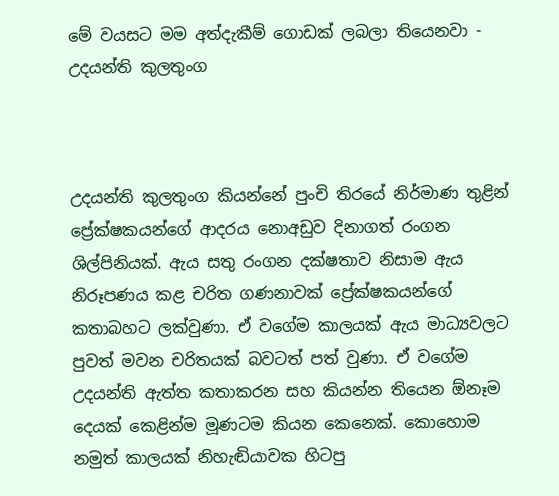මේ වයසට මම අත්දැකීම් ගොඩක් ලබලා තියෙනවා - උදයන්ති කුලතුංග



උදයන්ති කුලතුංග කියන්නේ පුංචි තිරයේ නිර්මාණ තුළින් ප්‍රේක්ෂකයන්ගේ ආදරය නොඅඩුව දිනාගත් රංගන ශිල්පිනියක්. ඇය සතු රංගන දක්ෂතාව නිසාම ඇය නිරූපණය කළ චරිත ගණනාවක් ප්‍රේක්ෂකයන්ගේ කතාබහට ලක්වුණා. ඒ වගේම කාලයක් ඇය මාධ්‍යවලට පුවත් මවන චරිතයක් බවටත් පත් වුණා. ඒ වගේම උදයන්ති ඇත්ත කතාකරන සහ කියන්න තියෙන ඕනෑම දෙයක් කෙළින්ම මූණටම කියන කෙනෙක්. කොහොම නමුත් කාලයක් නිහැඬියාවක හිටපු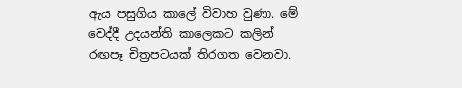ඇය පසුගිය කාලේ විවාහ වුණා. මේ වෙද්දී උදයන්ති කාලෙකට කලින් රඟපෑ චිත්‍රපටයක් තිරගත වෙනවා.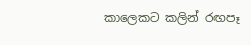කාලෙකට කලින් රඟපෑ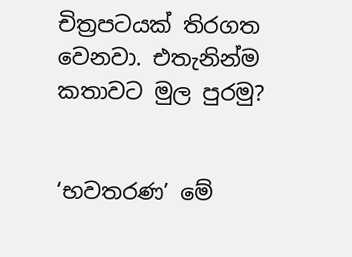චිත්‍රපටයක් තිරගත වෙනවා. එතැනින්ම කතාවට මුල පුරමු?


‘භවතරණ’ මේ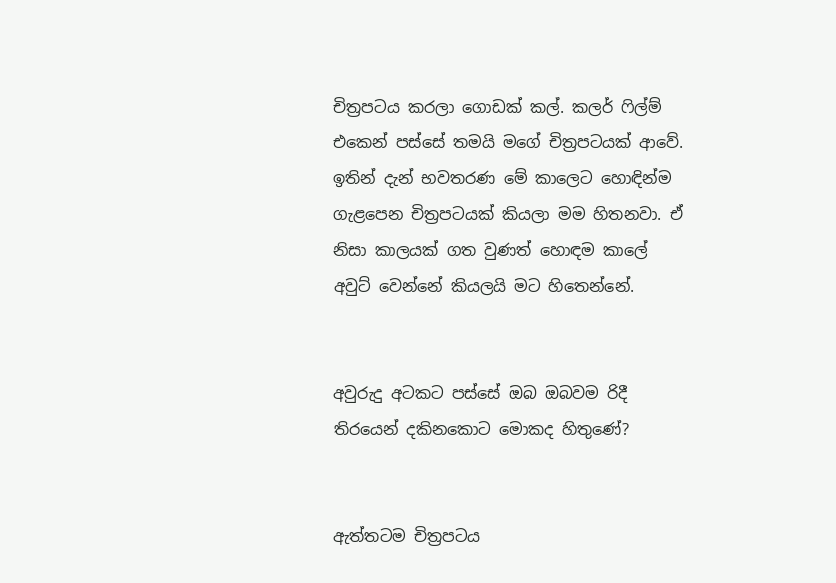චිත්‍රපටය කරලා ගොඩක් කල්. කලර් ෆිල්ම් එකෙන් පස්සේ තමයි මගේ චිත්‍රපටයක් ආවේ. ඉතින් දැන් භවතරණ මේ කාලෙට හොඳින්ම ගැළපෙන චිත්‍රපටයක් කියලා මම හිතනවා. ඒ නිසා කාලයක් ගත වුණත් හොඳම කාලේ අවුට් වෙන්නේ කියලයි මට හිතෙන්නේ.


අවුරුදු අටකට පස්සේ ඔබ ඔබවම රිදී තිරයෙන් දකිනකොට මොකද හිතුණේ?


ඇත්තටම චිත්‍රපටය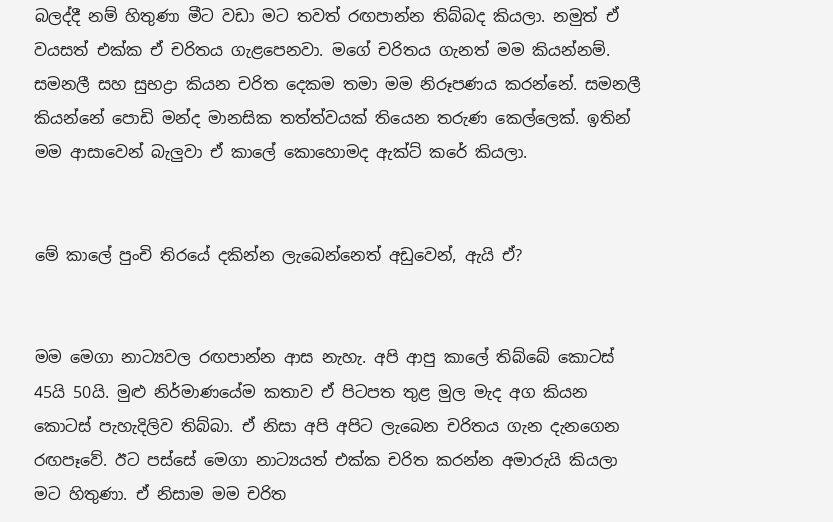බලද්දී නම් හිතුණා මීට වඩා මට තවත් රඟපාන්න තිබ්බද කියලා. නමුත් ඒ වයසත් එක්ක ඒ චරිතය ගැළපෙනවා. මගේ චරිතය ගැනත් මම කියන්නම්. සමනලී සහ සුභද්‍රා කියන චරිත දෙකම තමා මම නිරූපණය කරන්නේ. සමනලී කියන්නේ පොඩි මන්ද මානසික තත්ත්වයක් තියෙන තරුණ කෙල්ලෙක්. ඉතින් මම ආසාවෙන් බැලුවා ඒ කාලේ කොහොමද ඇක්ට් කරේ කියලා.


මේ කාලේ පුංචි තිරයේ දකින්න ලැබෙන්නෙත් අඩුවෙන්, ඇයි ඒ?


මම මෙගා නාට්‍යවල රඟපාන්න ආස නැහැ. අපි ආපු කාලේ තිබ්බේ කොටස් 45යි 50යි. මුළු නිර්මාණයේම කතාව ඒ පිටපත තුළ මුල මැද අග කියන කොටස් පැහැදිලිව තිබ්බා. ඒ නිසා අපි අපිට ලැබෙන චරිතය ගැන දැනගෙන රඟපෑවේ. ඊට පස්සේ මෙගා නාට්‍යයත් එක්ක චරිත කරන්න අමාරුයි කියලා මට හිතුණා. ඒ නිසාම මම චරිත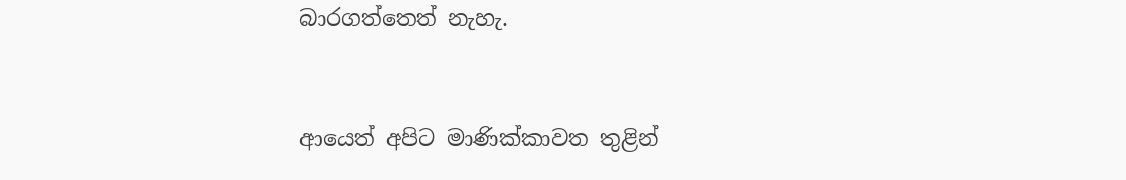බාරගත්තෙත් නැහැ.


ආයෙත් අපිට මාණික්කාවත තුළින්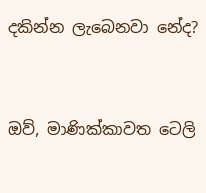දකින්න ලැබෙනවා නේද?


ඔව්, මාණික්කාවත ටෙලි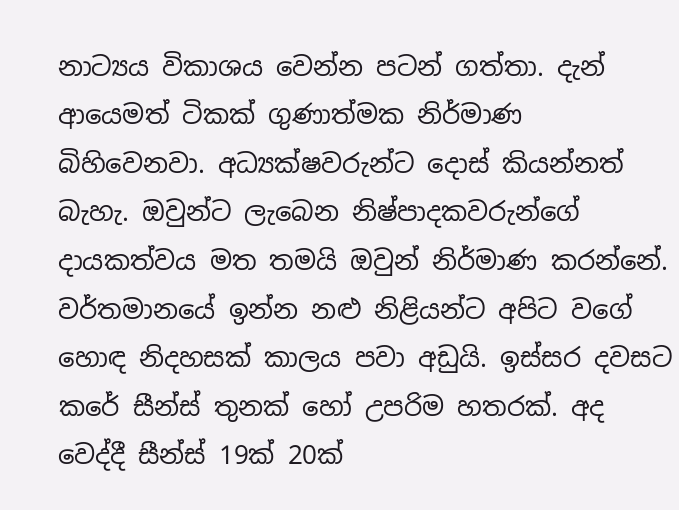නාට්‍යය විකාශය වෙන්න පටන් ගත්තා. දැන් ආයෙමත් ටිකක් ගුණාත්මක නිර්මාණ බිහිවෙනවා. අධ්‍යක්ෂවරුන්ට දොස් කියන්නත් බැහැ. ඔවුන්ට ලැබෙන නිෂ්පාදකවරුන්ගේ දායකත්වය මත තමයි ඔවුන් නිර්මාණ කරන්නේ. වර්තමානයේ ඉන්න නළු නිළියන්ට අපිට වගේ හොඳ නිදහසක් කාලය පවා අඩුයි. ඉස්සර දවසට කරේ සීන්ස් තුනක් හෝ උපරිම හතරක්. අද වෙද්දී සීන්ස් 19ක් 20ක්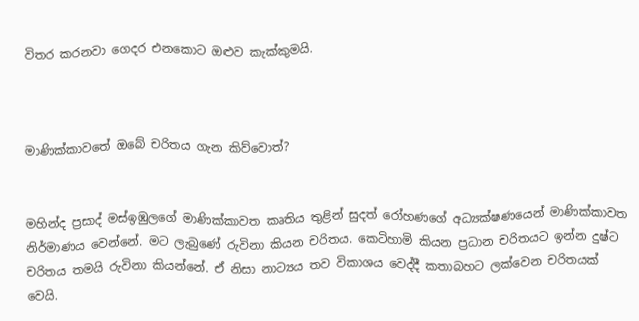විතර කරනවා ගෙදර එනකොට ඔළුව කැක්කුමයි.



මාණික්කාවතේ ඔබේ චරිතය ගැන කිව්වොත්?


මහින්ද ප්‍රසාද් මස්ඉඹුලගේ මාණික්කාවත කෘතිය තුළින් සුදත් රෝහණගේ අධ්‍යක්ෂණයෙන් මාණික්කාවත නිර්මාණය වෙන්නේ. මට ලැබුණේ රුවිනා කියන චරිතය. කෙටිහාමි කියන ප්‍රධාන චරිතයට ඉන්න දුෂ්ට චරිතය තමයි රුවිනා කියන්නේ. ඒ නිසා නාට්‍යය තව විකාශය වෙද්දී කතාබහට ලක්වෙන චරිතයක් වෙයි.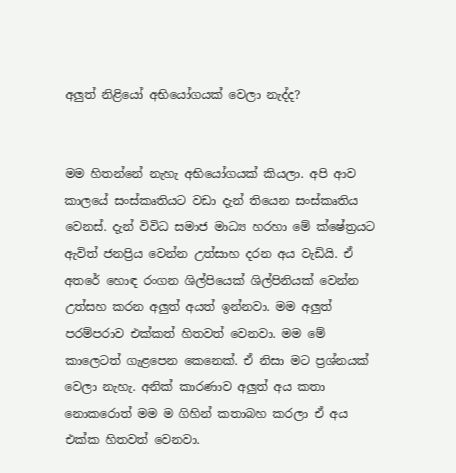අලුත් නිළියෝ අභියෝගයක් වෙලා නැද්ද?


මම හිතන්නේ නැහැ අභියෝගයක් කියලා. අපි ආව කාලයේ සංස්කෘතියට වඩා දැන් තියෙන සංස්කෘතිය වෙනස්. දැන් විවිධ සමාජ මාධ්‍ය හරහා මේ ක්ෂේත්‍රයට ඇවිත් ජනප්‍රිය වෙන්න උත්සාහ දරන අය වැඩියි. ඒ අතරේ හොඳ රංගන ශිල්පියෙක් ශිල්පිනියක් වෙන්න උත්සහ කරන අලුත් අයත් ඉන්නවා. මම අලුත් පරම්පරාව එක්කත් හිතවත් වෙනවා. මම මේ කාලෙටත් ගැළපෙන කෙනෙක්. ඒ නිසා මට ප්‍රශ්නයක් වෙලා නැහැ. අනික් කාරණාව අලුත් අය කතා නොකරොත් මම ම ගිහින් කතාබහ කරලා ඒ අය එක්ක හිතවත් වෙනවා.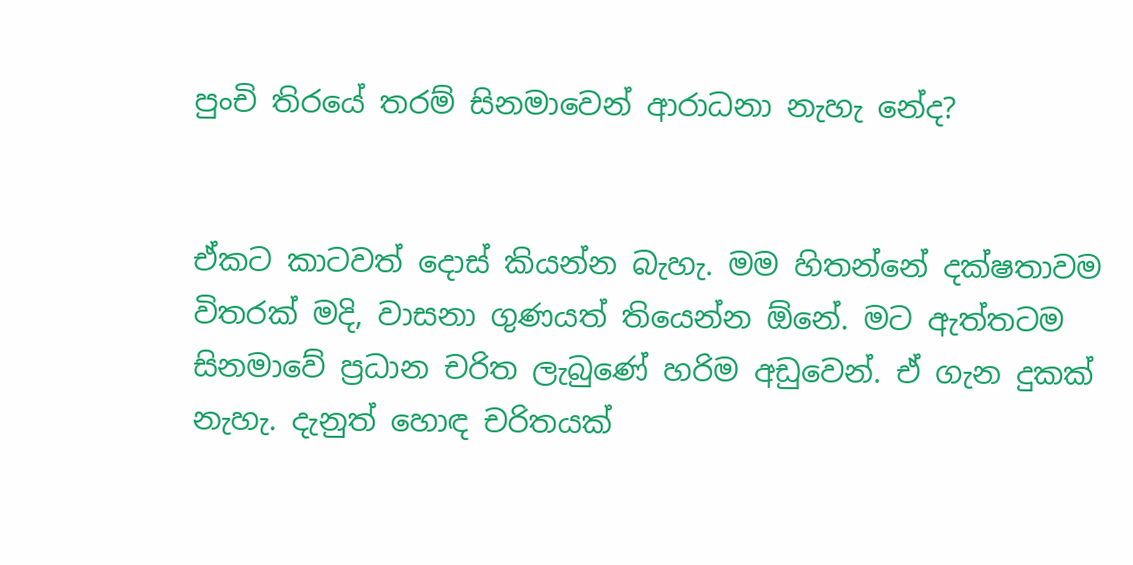පුංචි තිරයේ තරම් සිනමාවෙන් ආරාධනා නැහැ නේද?


ඒකට කාටවත් දොස් කියන්න බැහැ. මම හිතන්නේ දක්ෂතාවම විතරක් මදි, වාසනා ගුණයත් තියෙන්න ඕනේ. මට ඇත්තටම සිනමාවේ ප්‍රධාන චරිත ලැබුණේ හරිම අඩුවෙන්. ඒ ගැන දුකක් නැහැ. දැනුත් හොඳ චරිතයක්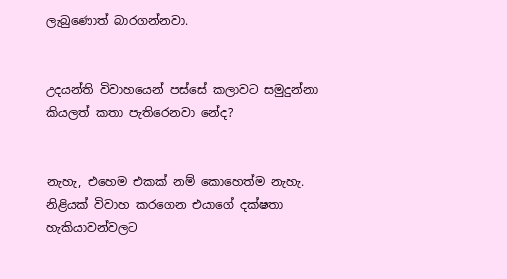ලැබුණොත් බාරගන්නවා.


උදයන්ති විවාහයෙන් පස්සේ කලාවට සමුදුන්නා කියලත් කතා පැතිරෙනවා නේද?


නැහැ, එහෙම එකක් නම් කොහෙත්ම නැහැ. නිළියක් විවාහ කරගෙන එයාගේ දක්ෂතා හැකියාවන්වලට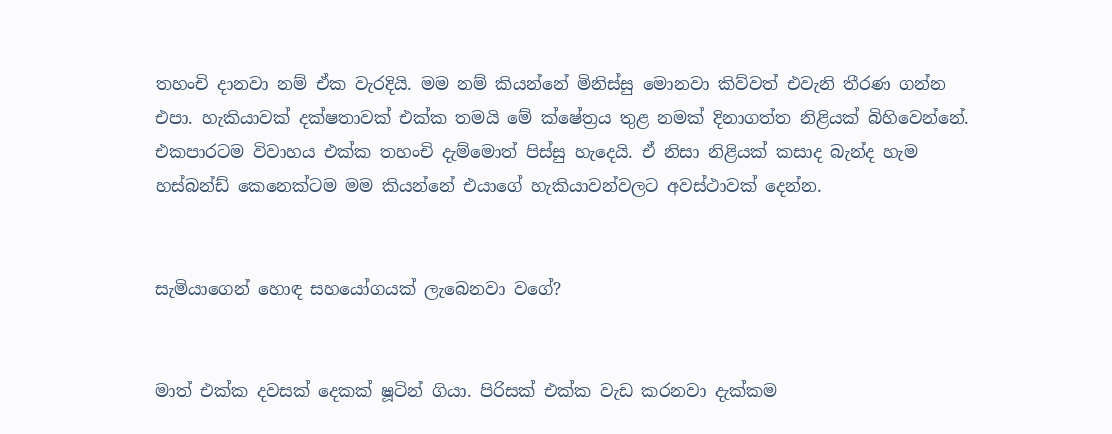තහංචි දානවා නම් ඒක වැරදියි. මම නම් කියන්නේ මිනිස්සු මොනවා කිව්වත් එවැනි තීරණ ගන්න එපා. හැකියාවක් දක්ෂතාවක් එක්ක තමයි මේ ක්ෂේත්‍රය තුළ නමක් දිනාගත්ත නිළියක් බිහිවෙන්නේ. එකපාරටම විවාහය එක්ක තහංචි දැම්මොත් පිස්සු හැදෙයි. ඒ නිසා නිළියක් කසාද බැන්ද හැම හස්බන්ඩ් කෙනෙක්ටම මම කියන්නේ එයාගේ හැකියාවන්වලට අවස්ථාවක් දෙන්න.


සැමියාගෙන් හොඳ සහයෝගයක් ලැබෙනවා වගේ?


මාත් එක්ක දවසක් දෙකක් ෂූටින් ගියා. පිරිසක් එක්ක වැඩ කරනවා දැක්කම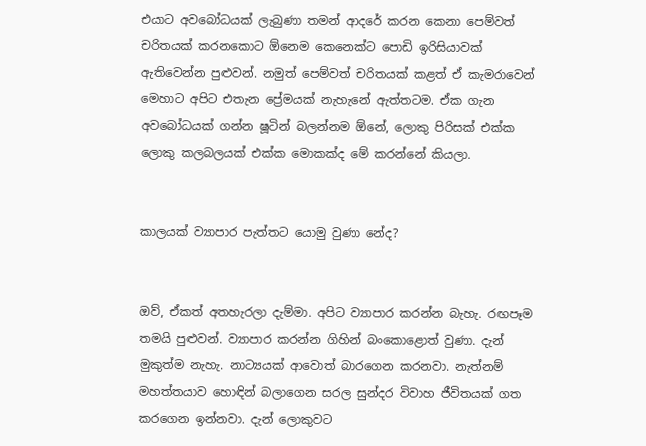එයාට අවබෝධයක් ලැබුණා තමන් ආදරේ කරන කෙනා පෙම්වත් චරිතයක් කරනකොට ඕනෙම කෙනෙක්ට පොඩි ඉරිසියාවක් ඇතිවෙන්න පුළුවන්. නමුත් පෙම්වත් චරිතයක් කළත් ඒ කැමරාවෙන් මෙහාට අපිට එතැන ප්‍රේමයක් නැහැනේ ඇත්තටම. ඒක ගැන අවබෝධයක් ගන්න ෂූටින් බලන්නම ඕනේ, ලොකු පිරිසක් එක්ක ලොකු කලබලයක් එක්ක මොකක්ද මේ කරන්නේ කියලා.


කාලයක් ව්‍යාපාර පැත්තට යොමු වුණා නේද?


ඔව්, ඒකත් අතහැරලා දැම්මා. අපිට ව්‍යාපාර කරන්න බැහැ. රඟපෑම තමයි පුළුවන්. ව්‍යාපාර කරන්න ගිහින් බංකොළොත් වුණා. දැන් මුකුත්ම නැහැ. නාට්‍යයක් ආවොත් බාරගෙන කරනවා. නැත්නම් මහත්තයාව හොඳින් බලාගෙන සරල සුන්දර විවාහ ජීවිතයක් ගත කරගෙන ඉන්නවා. දැන් ලොකුවට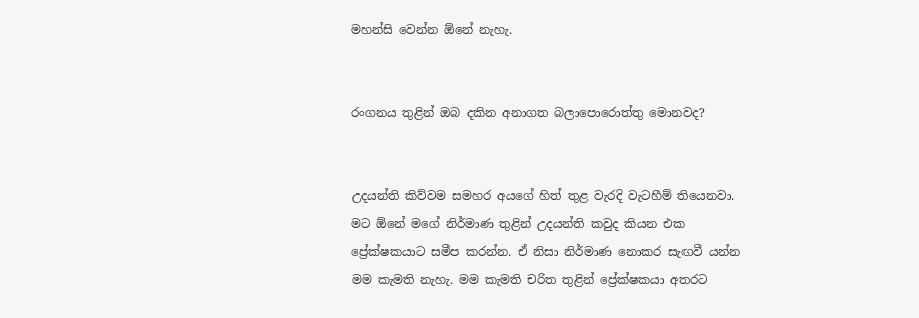මහන්සි වෙන්න ඕනේ නැහැ.


රංගනය තුළින් ඔබ දකින අනාගත බලාපොරොත්තු මොනවද?


උදයන්ති කිව්වම සමහර අයගේ හිත් තුළ වැරදි වැටහීම් තියෙනවා. මට ඕනේ මගේ නිර්මාණ තුළින් උදයන්ති කවුද කියන එක ප්‍රේක්ෂකයාට සමීප කරන්න. ඒ නිසා නිර්මාණ නොකර සැඟවී යන්න මම කැමති නැහැ. මම කැමති චරිත තුළින් ප්‍රේක්ෂකයා අතරට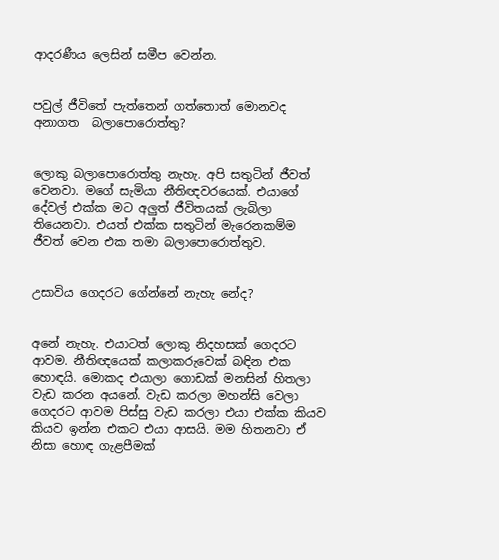ආදරණීය ලෙසින් සමීප වෙන්න.


පවුල් ජීවිතේ පැත්තෙන් ගත්තොත් මොනවද අනාගත  බලාපොරොත්තු?


ලොකු බලාපොරොත්තු නැහැ. අපි සතුටින් ජීවත් වෙනවා. මගේ සැමියා නීතිඥවරයෙක්. එයාගේ දේවල් එක්ක මට අලුත් ජීවිතයක් ලැබිලා තියෙනවා. එයත් එක්ක සතුටින් මැරෙනකම්ම ජීවත් වෙන එක තමා බලාපොරොත්තුව.


උසාවිය ගෙදරට ගේන්නේ නැහැ නේද?


අනේ නැහැ. එයාටත් ලොකු නිදහසක් ගෙදරට ආවම. නීතිඥයෙක් කලාකරුවෙක් බඳින එක හොඳයි. මොකද එයාලා ගොඩක් මනසින් හිතලා වැඩ කරන අයනේ. වැඩ කරලා මහන්සි වෙලා ගෙදරට ආවම පිස්සු වැඩ කරලා එයා එක්ක කියව කියව ඉන්න එකට එයා ආසයි. මම හිතනවා ඒ නිසා හොඳ ගැළපීමක්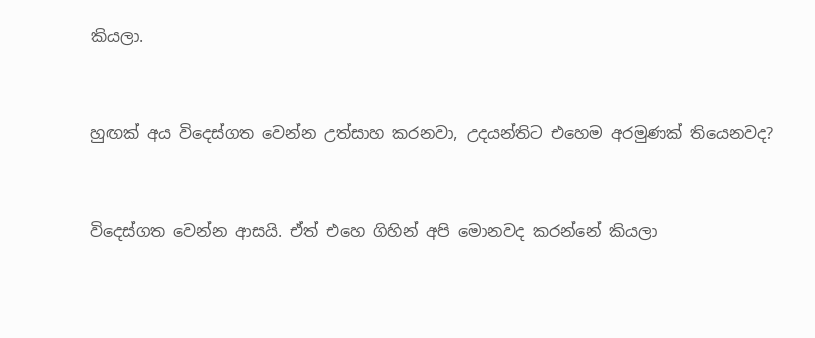කියලා.


හුඟක් අය විදෙස්ගත වෙන්න උත්සාහ කරනවා, උදයන්තිට එහෙම අරමුණක් තියෙනවද?


විදෙස්ගත වෙන්න ආසයි. ඒත් එහෙ ගිහින් අපි මොනවද කරන්නේ කියලා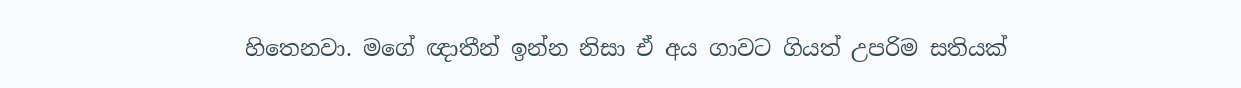හිතෙනවා. මගේ ඥාතීන් ඉන්න නිසා ඒ අය ගාවට ගියත් උපරිම සතියක්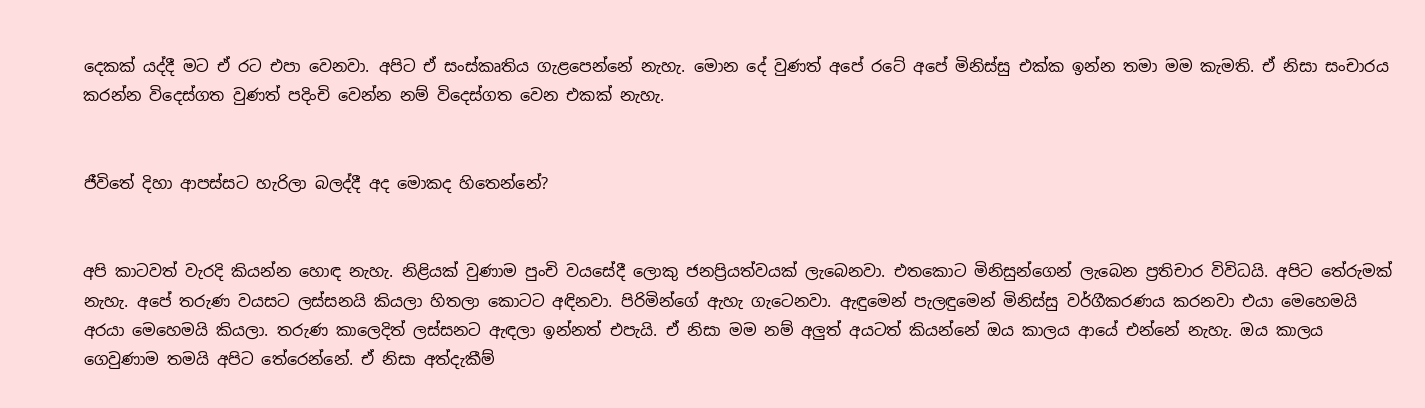දෙකක් යද්දී මට ඒ රට එපා වෙනවා. අපිට ඒ සංස්කෘතිය ගැළපෙන්නේ නැහැ. මොන දේ වුණත් අපේ රටේ අපේ මිනිස්සු එක්ක ඉන්න තමා මම කැමති. ඒ නිසා සංචාරය කරන්න විදෙස්ගත වුණත් පදිංචි වෙන්න නම් විදෙස්ගත වෙන එකක් නැහැ.


ජීවිතේ දිහා ආපස්සට හැරිලා බලද්දී අද මොකද හිතෙන්නේ?


අපි කාටවත් වැරදි කියන්න හොඳ නැහැ. නිළියක් වුණාම පුංචි වයසේදී ලොකු ජනප්‍රියත්වයක් ලැබෙනවා. එතකොට මිනිසුන්ගෙන් ලැබෙන ප්‍රතිචාර විවිධයි. අපිට තේරුමක් නැහැ. අපේ තරුණ වයසට ලස්සනයි කියලා හිතලා කොටට අඳිනවා. පිරිමින්ගේ ඇහැ ගැටෙනවා. ඇඳුමෙන් පැලඳුමෙන් මිනිස්සු වර්ගීකරණය කරනවා එයා මෙහෙමයි අරයා මෙහෙමයි කියලා. තරුණ කාලෙදිත් ලස්සනට ඇඳලා ඉන්නත් එපැයි. ඒ නිසා මම නම් අලුත් අයටත් කියන්නේ ඔය කාලය ආයේ එන්නේ නැහැ. ඔය කාලය ගෙවුණාම තමයි අපිට තේරෙන්නේ. ඒ නිසා අත්දැකීම්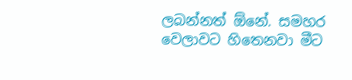ලබන්නත් ඕනේ. සමහර වෙලාවට හිතෙනවා මීට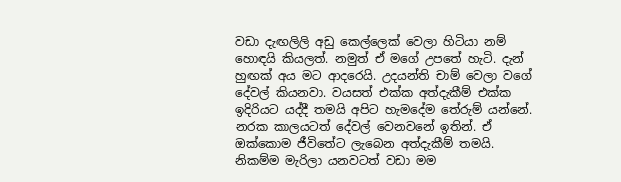වඩා දැඟලිලි අඩු කෙල්ලෙක් වෙලා හිටියා නම් හොඳයි කියලත්. නමුත් ඒ මගේ උපතේ හැටි. දැන් හුඟක් අය මට ආදරෙයි. උදයන්ති චාම් වෙලා වගේ දේවල් කියනවා. වයසත් එක්ක අත්දැකීම් එක්ක ඉදිරියට යද්දී තමයි අපිට හැමදේම තේරුම් යන්නේ. නරක කාලයටත් දේවල් වෙනවනේ ඉතින්. ඒ ඔක්කොම ජීවිතේට ලැබෙන අත්දැකීම් තමයි. නිකම්ම මැරිලා යනවටත් වඩා මම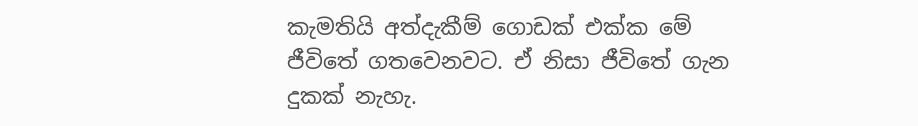කැමතියි අත්දැකීම් ගොඩක් එක්ක මේ ජීවිතේ ගතවෙනවට. ඒ නිසා ජීවිතේ ගැන දුකක් නැහැ.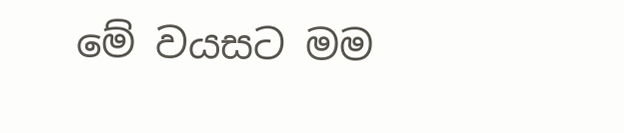මේ වයසට මම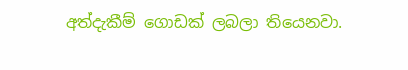අත්දැකීම් ගොඩක් ලබලා තියෙනවා.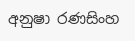අනුෂා රණසිංහ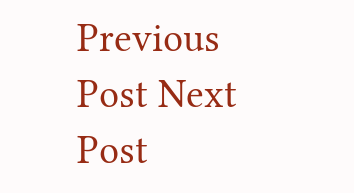Previous Post Next Post